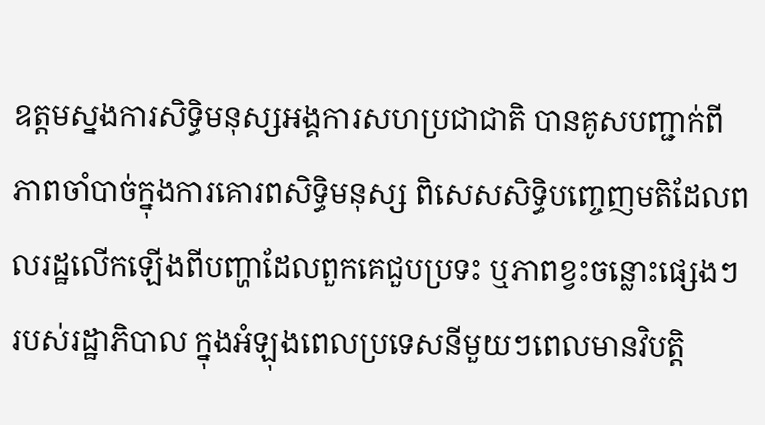ឧត្តមស្នងការសិទ្ធិមនុស្សអង្គការសហប្រជាជាតិ បានគូសបញ្ជាក់ពីភាពចាំបាច់ក្នុងការគោរពសិទ្ធិមនុស្ស ពិសេសសិទ្ធិបញ្ចេញមតិដែលពលរដ្ឋលើកឡើងពីបញ្ហាដែលពួកគេជួបប្រទះ ឬភាពខ្វះចន្លោះផ្សេងៗរបស់រដ្ឋាភិបាល ក្នុងអំឡុងពេលប្រទេសនីមួយៗពេលមានវិបត្តិ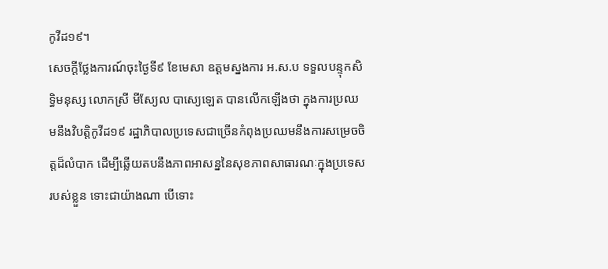កូវីដ១៩។
សេចក្តីថ្លែងការណ៍ចុះថ្ងៃទី៩ ខែមេសា ឧត្តមស្នងការ អ.ស.ប ទទួលបន្ទុកសិទ្ធិមនុស្ស លោកស្រី មីស្យែល បាស្យេឡេត បានលើកឡើងថា ក្នុងការប្រឈមនឹងវិបត្តិកូវីដ១៩ រដ្ឋាភិបាលប្រទេសជាច្រើនកំពុងប្រឈមនឹងការសម្រេចចិត្តដ៏លំបាក ដើម្បីឆ្លើយតបនឹងភាពអាសន្ននៃសុខភាពសាធារណៈក្នុងប្រទេសរបស់ខ្លួន ទោះជាយ៉ាងណា បើទោះ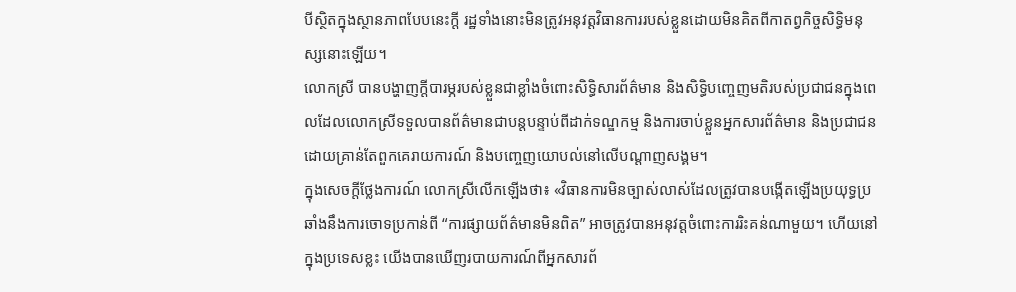បីស្ថិតក្នុងស្ថានភាពបែបនេះក្ដី រដ្ឋទាំងនោះមិនត្រូវអនុវត្តវិធានការរបស់ខ្លួនដោយមិនគិតពីកាតព្វកិច្ចសិទ្ធិមនុស្សនោះឡើយ។
លោកស្រី បានបង្ហាញក្ដីបារម្ភរបស់ខ្លួនជាខ្លាំងចំពោះសិទ្ធិសារព័ត៌មាន និងសិទ្ធិបញ្ចេញមតិរបស់ប្រជាជនក្នុងពេលដែលលោកស្រីទទួលបានព័ត៌មានជាបន្តបន្ទាប់ពីដាក់ទណ្ឌកម្ម និងការចាប់ខ្លួនអ្នកសារព័ត៌មាន និងប្រជាជន ដោយគ្រាន់តែពួកគេរាយការណ៍ និងបញ្ចេញយោបល់នៅលើបណ្ដាញសង្គម។
ក្នុងសេចក្តីថ្លែងការណ៍ លោកស្រីលើកឡើងថា៖ «វិធានការមិនច្បាស់លាស់ដែលត្រូវបានបង្កើតឡើងប្រយុទ្ធប្រឆាំងនឹងការចោទប្រកាន់ពី “ការផ្សាយព័ត៌មានមិនពិត” អាចត្រូវបានអនុវត្តចំពោះការរិះគន់ណាមួយ។ ហើយនៅក្នុងប្រទេសខ្លះ យើងបានឃើញរបាយការណ៍ពីអ្នកសារព័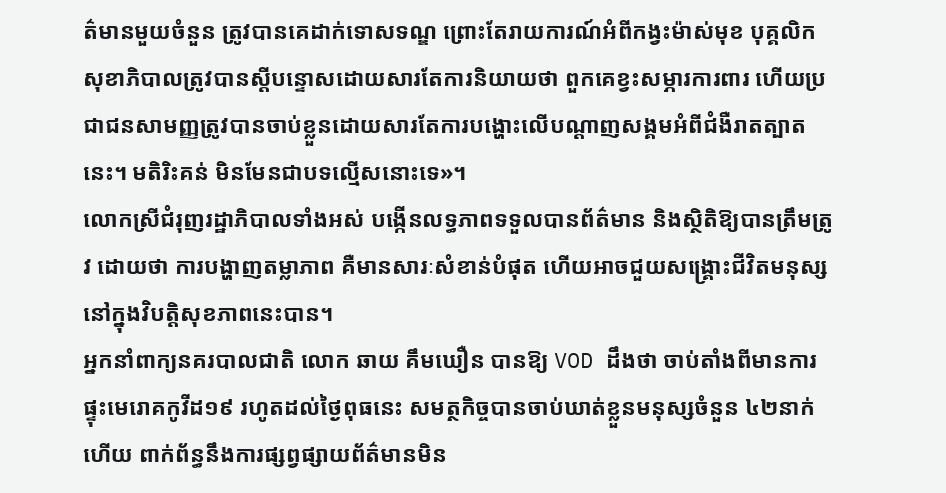ត៌មានមួយចំនួន ត្រូវបានគេដាក់ទោសទណ្ឌ ព្រោះតែរាយការណ៍អំពីកង្វះម៉ាស់មុខ បុគ្គលិកសុខាភិបាលត្រូវបានស្តីបន្ទោសដោយសារតែការនិយាយថា ពួកគេខ្វះសម្ភារការពារ ហើយប្រជាជនសាមញ្ញត្រូវបានចាប់ខ្លួនដោយសារតែការបង្ហោះលើបណ្តាញសង្គមអំពីជំងឺរាតត្បាតនេះ។ មតិរិះគន់ មិនមែនជាបទល្មើសនោះទេ»។
លោកស្រីជំរុញរដ្ឋាភិបាលទាំងអស់ បង្កើនលទ្ធភាពទទួលបានព័ត៌មាន និងស្ថិតិឱ្យបានត្រឹមត្រូវ ដោយថា ការបង្ហាញតម្លាភាព គឺមានសារៈសំខាន់បំផុត ហើយអាចជួយសង្គ្រោះជីវិតមនុស្សនៅក្នុងវិបត្តិសុខភាពនេះបាន។
អ្នកនាំពាក្យនគរបាលជាតិ លោក ឆាយ គឹមឃឿន បានឱ្យ VOD ដឹងថា ចាប់តាំងពីមានការផ្ទុះមេរោគកូវីដ១៩ រហូតដល់ថ្ងៃពុធនេះ សមត្ថកិច្ចបានចាប់ឃាត់ខ្លួនមនុស្សចំនួន ៤២នាក់ហើយ ពាក់ព័ន្ធនឹងការផ្សព្វផ្សាយព័ត៌មានមិន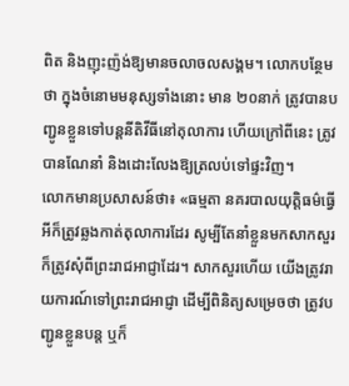ពិត និងញុះញ៉ង់ឱ្យមានចលាចលសង្គម។ លោកបន្ថែមថា ក្នុងចំនោមមនុស្សទាំងនោះ មាន ២០នាក់ ត្រូវបានបញ្ជូនខ្លួនទៅបន្តនីតិវីធីនៅតុលាការ ហើយក្រៅពីនេះ ត្រូវបានណែនាំ និងដោះលែងឱ្យត្រលប់ទៅផ្ទះវិញ។
លោកមានប្រសាសន៍ថា៖ «ធម្មតា នគរបាលយុត្តិធម៌ធ្វើអីក៏ត្រូវឆ្លងកាត់តុលាការដែរ សូម្បីតែនាំខ្លួនមកសាកសួរ ក៏ត្រូវសុំពីព្រះរាជអាជ្ញាដែរ។ សាកសួរហើយ យើងត្រូវរាយការណ៍ទៅព្រះរាជអាជ្ញា ដើម្បីពិនិត្យសម្រេចថា ត្រូវបញ្ជូនខ្លួនបន្ត ឬក៏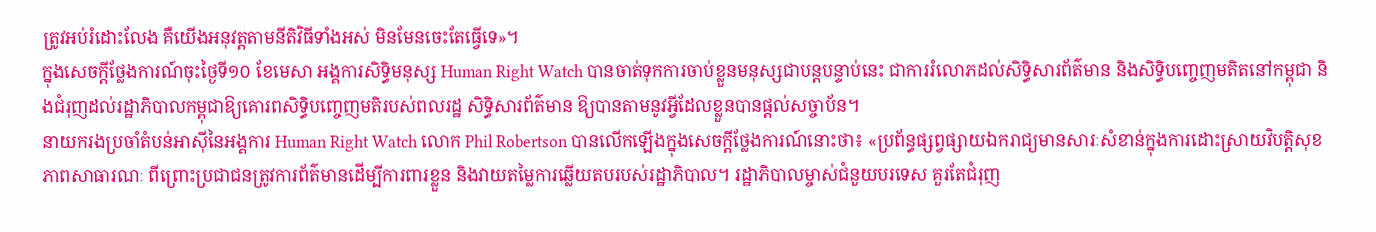ត្រូវអប់រំដោះលែង គឺយើងអនុវត្តតាមនីតិវិធីទាំងអស់ មិនមែនចេះតែធ្វើទេ»។
ក្នុងសេចក្តីថ្លែងការណ៍ចុះថ្ងៃទី១០ ខែមេសា អង្គការសិទ្ធិមនុស្ស Human Right Watch បានចាត់ទុកការចាប់ខ្លួនមនុស្សជាបន្តបន្ទាប់នេះ ជាការរំលោភដល់សិទ្ធិសារព័ត៌មាន និងសិទ្ធិបញ្ចេញមតិតនៅកម្ពុជា និងជំរុញដល់រដ្ឋាភិបាលកម្ពុជាឱ្យគោរពសិទ្ធិបញ្ចេញមតិរបស់ពលរដ្ឋ សិទ្ធិសារព័ត៌មាន ឱ្យបានតាមនូវអ្វីដែលខ្លួនបានផ្ដល់សច្ចាប័ន។
នាយករងប្រចាំតំបន់អាស៊ីនៃអង្គការ Human Right Watch លោក Phil Robertson បានលើកឡើងក្នុងសេចក្តីថ្លែងការណ៍នោះថា៖ «ប្រព័ន្ធផ្សព្វផ្សាយឯករាជ្យមានសារៈសំខាន់ក្នុងការដោះស្រាយវិបត្តិសុខភាពសាធារណៈ ពីព្រោះប្រជាជនត្រូវការព័ត៌មានដើម្បីការពារខ្លួន និងវាយតម្លៃការឆ្លើយតបរបស់រដ្ឋាភិបាល។ រដ្ឋាភិបាលម្ចាស់ជំនួយបរទេស គួរតែជំរុញ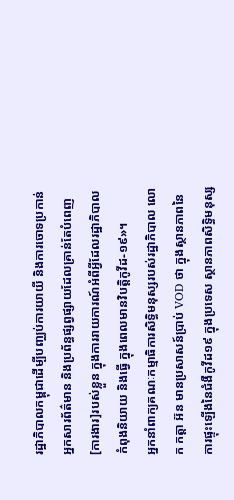រដ្ឋាភិបាលកម្ពុជាដើម្បីបញ្ឈប់ការយាយី និងការចោទប្រកាន់អ្នកសារព័ត៌មាន និងប្រព័ន្ធផ្សព្វផ្សាយដែលគ្រាន់តែបំពេញ[ការងារ]របស់ខ្លួន ក្នុងការរាយការណ៍អំពីអ្វីដែលរដ្ឋាភិបាលកំពុងនិយាយ និងធ្វើ ក្នុងពេលមានវិបត្តិកូវីដ-១៩»។
អ្នកនាំពាក្យគណៈកម្មាធិការសិទ្ធិមនុស្សរបស់រដ្ឋាភិបាល លោក កត្តា អ៊ន មានប្រសាសន៍ប្រាប់ VOD ថា ក្នុងស្ថានភាពនៃការផ្ទុះឡើងនៃជំងឺកូវីដ១៩ ក្នុងប្រទេស ស្ថានភាពសិទ្ធិមនុស្ស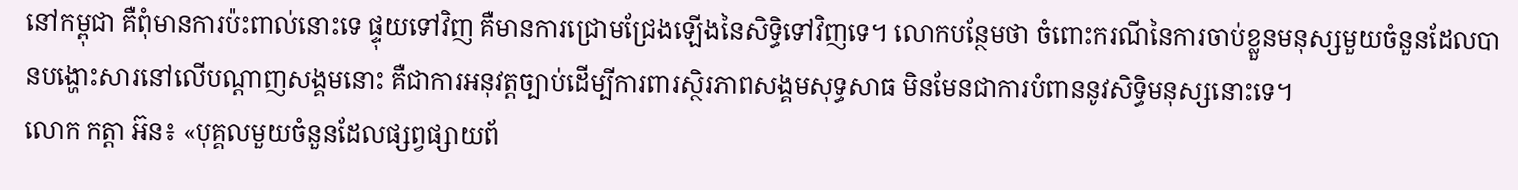នៅកម្ពុជា គឺពុំមានការប៉ះពាល់នោះទេ ផ្ទុយទៅវិញ គឺមានការជ្រោមជ្រែងឡើងនៃសិទ្ធិទៅវិញទេ។ លោកបន្ថែមថា ចំពោះករណីនៃការចាប់ខ្លួនមនុស្សមួយចំនួនដែលបានបង្ហោះសារនៅលើបណ្ដាញសង្គមនោះ គឺជាការអនុវត្តច្បាប់ដើម្បីការពារស្ថិរភាពសង្គមសុទ្ធសាធ មិនមែនជាការបំពាននូវសិទ្ធិមនុស្សនោះទេ។
លោក កត្តា អ៊ន៖ «បុគ្គលមួយចំនួនដែលផ្សព្វផ្សាយព័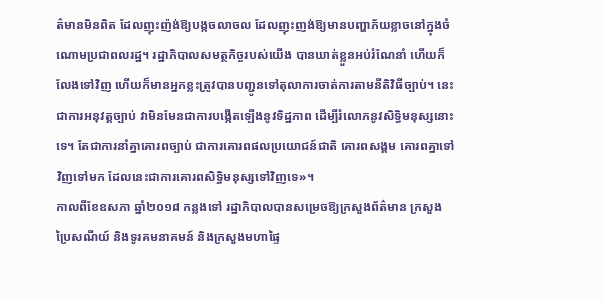ត៌មានមិនពិត ដែលញុះញ៉ង់ឱ្យបង្កចលាចល ដែលញុះញង់ឱ្យមានបញ្ហាភ័យខ្លាចនៅក្នុងចំណោមប្រជាពលរដ្ឋ។ រដ្ឋាភិបាលសមត្ថកិច្ចរបស់យើង បានឃាត់ខ្លួនអប់រំណែនាំ ហើយក៏លែងទៅវិញ ហើយក៏មានអ្នកខ្លះត្រូវបានបញ្ជូនទៅតុលាការចាត់ការតាមនីតិវិធីច្បាប់។ នេះជាការអនុវត្តច្បាប់ វាមិនមែនជាការបង្កើតឡើងនូវទិដ្ឋភាព ដើម្បីរំលោភនូវសិទ្ធិមនុស្សនោះទេ។ តែជាការនាំគ្នាគោរពច្បាប់ ជាការគោរពផលប្រយោជន៍ជាតិ គោរពសង្គម គោរពគ្នាទៅវិញទៅមក ដែលនេះជាការគោរពសិទ្ធិមនុស្សទៅវិញទេ»។
កាលពីខែឧសភា ឆ្នាំ២០១៨ កន្លងទៅ រដ្ឋាភិបាលបានសម្រេចឱ្យក្រសួងព័ត៌មាន ក្រសួងប្រៃសណីយ៍ និងទូរគមនាគមន៍ និងក្រសួងមហាផ្ទៃ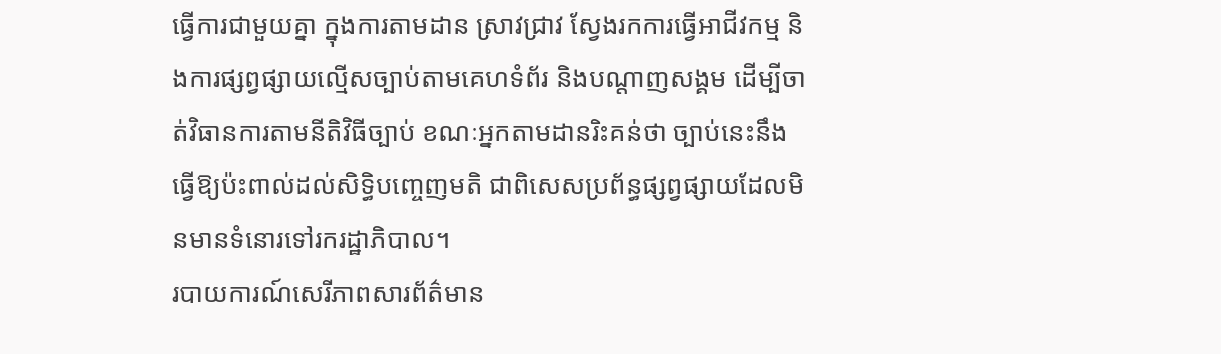ធ្វើការជាមួយគ្នា ក្នុងការតាមដាន ស្រាវជ្រាវ ស្វែងរកការធ្វើអាជីវកម្ម និងការផ្សព្វផ្សាយល្មើសច្បាប់តាមគេហទំព័រ និងបណ្តាញសង្គម ដើម្បីចាត់វិធានការតាមនីតិវិធីច្បាប់ ខណៈអ្នកតាមដានរិះគន់ថា ច្បាប់នេះនឹងធ្វើឱ្យប៉ះពាល់ដល់សិទ្ធិបញ្ចេញមតិ ជាពិសេសប្រព័ន្ធផ្សព្វផ្សាយដែលមិនមានទំនោរទៅរករដ្ឋាភិបាល។
របាយការណ៍សេរីភាពសារព័ត៌មាន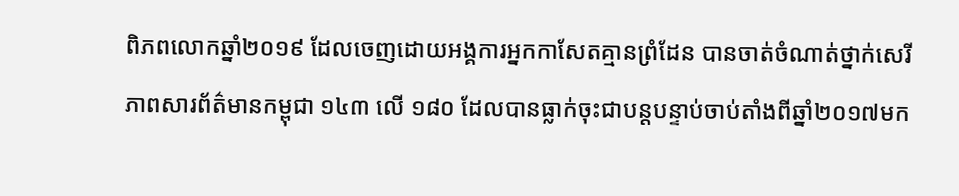ពិភពលោកឆ្នាំ២០១៩ ដែលចេញដោយអង្គការអ្នកកាសែតគ្មានព្រំដែន បានចាត់ចំណាត់ថ្នាក់សេរីភាពសារព័ត៌មានកម្ពុជា ១៤៣ លើ ១៨០ ដែលបានធ្លាក់ចុះជាបន្តបន្ទាប់ចាប់តាំងពីឆ្នាំ២០១៧មក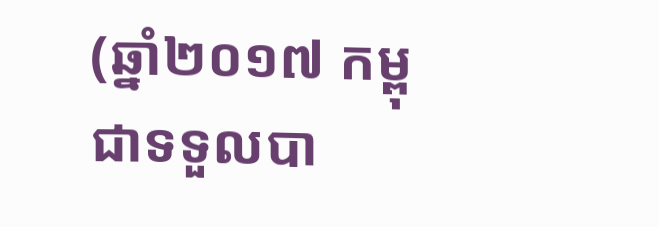(ឆ្នាំ២០១៧ កម្ពុជាទទួលបា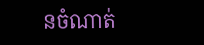នចំណាត់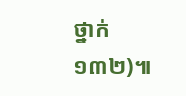ថ្នាក់ ១៣២)៕